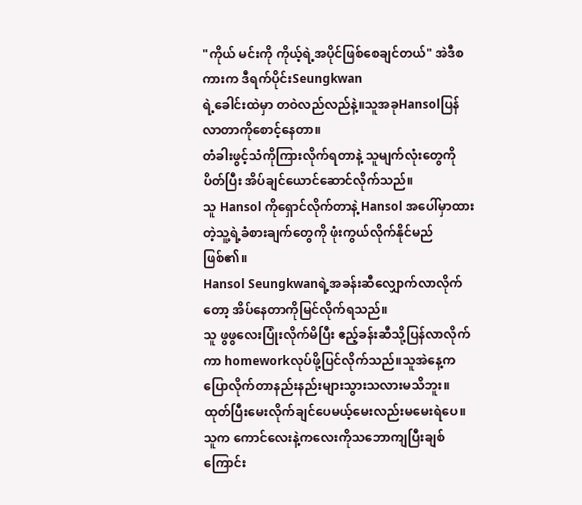"ကိုယ် မင်းကို ကိုယ့်ရဲ့အပိုင်ဖြစ်စေချင်တယ်" အဲဒီစကားက ဒီရက်ပိုင်းSeungkwan
ရဲ့ခေါင်းထဲမှာ တဝဲလည်လည်နဲ့။သူအခုHansolပြန်လာတာကိုစောင့်နေတာ။
တံခါးဖွင့်သံကိုကြားလိုက်ရတာနဲ့ သူမျက်လုံးတွေကိုပိတ်ပြီး အိပ်ချင်ယောင်ဆောင်လိုက်သည်။
သူ Hansol ကိုရှောင်လိုက်တာနဲ့ Hansol အပေါ်မှာထားတဲ့သူ့ရဲ့ခံစားချက်တွေကို ဖုံးကွယ်လိုက်နိုင်မည်ဖြစ်၏။
Hansol Seungkwanရဲ့အခန်းဆီလျှောက်လာလိုက်တော့ အိပ်နေတာကိုမြင်လိုက်ရသည်။
သူ ဖွဖွလေးပြုံးလိုက်မိပြီး ဧည့်ခန်းဆီသို့ပြန်လာလိုက်ကာ homeworkလုပ်ဖို့ပြင်လိုက်သည်။သူအဲနေ့ကပြောလိုက်တာနည်းနည်းများသွားသလားမသိဘူး။
ထုတ်ပြီးမေးလိုက်ချင်ပေမယ့်မေးလည်းမမေးရဲပေ။သူက ကောင်လေးနဲ့ကလေးကိုသဘောကျပြီးချစ်ကြောင်း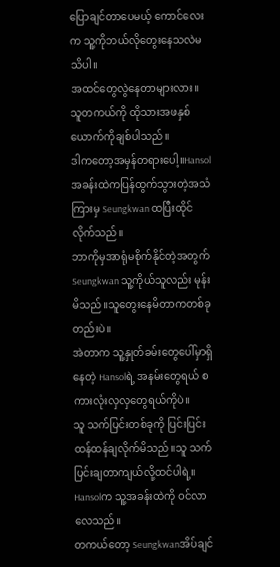ပြောချင်တာပေမယ့် ကောင်လေးက သူ့ကိုဘယ်လိုတွေးနေသလဲမသိပါ။
အထင်တွေလွဲနေတာများလား။
သူတကယ်ကို ထိုသားအဖနှစ်ယောက်ကိုချစ်ပါသည်။
ဒါကတော့အမှန်တရားပေါ့။Hansolအခန်းထဲကပြန်ထွက်သွားတဲ့အသံကြားမှ Seungkwan ထပြီးထိုင်လိုက်သည်။
ဘာကိုမှအာရုံမစိုက်နိုင်တဲ့အတွက် Seungkwan သူ့ကိုယ်သူလည်း မုန်းမိသည်။သူတွေးနေမိတာကတစ်ခုတည်းပဲ။
အဲတာက သူ့နှုတ်ခမ်းတွေပေါ်မှာရှိနေတဲ့ Hansolရဲ့ အနမ်းတွေရယ် စကားလုံးလှလှတွေရယ်ကိုပဲ။
သူ သက်ပြင်းတစ်ခုကို ပြင်းပြင်းထန်ထန်ချလိုက်မိသည်။သူ သက်ပြင်းချတာကျယ်လို့ထင်ပါရဲ့။
Hansolက သူ့အခန်းထဲကို ဝင်လာလေသည်။
တကယ်တော့ Seungkwanအိပ်ချင်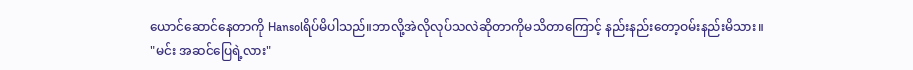ယောင်ဆောင်နေတာကို Hansolရိပ်မိပါသည်။ဘာလို့အဲလိုလုပ်သလဲဆိုတာကိုမသိတာကြောင့် နည်းနည်းတော့ဝမ်းနည်းမိသား။
"မင်း အဆင်ပြေရဲ့လား"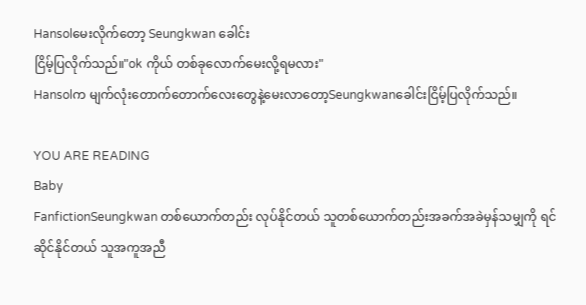Hansolမေးလိုက်တော့ Seungkwan ခေါင်း
ငြိမ့်ပြလိုက်သည်။"ok ကိုယ် တစ်ခုလောက်မေးလို့ရမလား"
Hansolက မျက်လုံးတောက်တောက်လေးတွေနဲ့မေးလာတော့Seungkwanခေါင်းငြိမ့်ပြလိုက်သည်။

YOU ARE READING
Baby
FanfictionSeungkwan တစ်ယောက်တည်း လုပ်နိုင်တယ် သူတစ်ယောက်တည်းအခက်အခဲမှန်သမျှကို ရင်ဆိုင်နိုင်တယ် သူအကူအညီ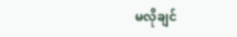မလိုချင်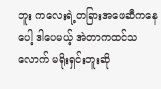ဘူး ကလေးရဲ့တခြားအဖေဆီကနေပေါ့ ဒါပေမယ့် အဲတာကထင်သလောက် မရိုးရှင်းဘူးဆို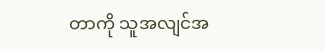တာကို သူအလျင်အ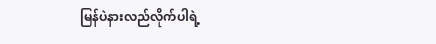မြန်ပဲနားလည်လိုက်ပါရဲ့